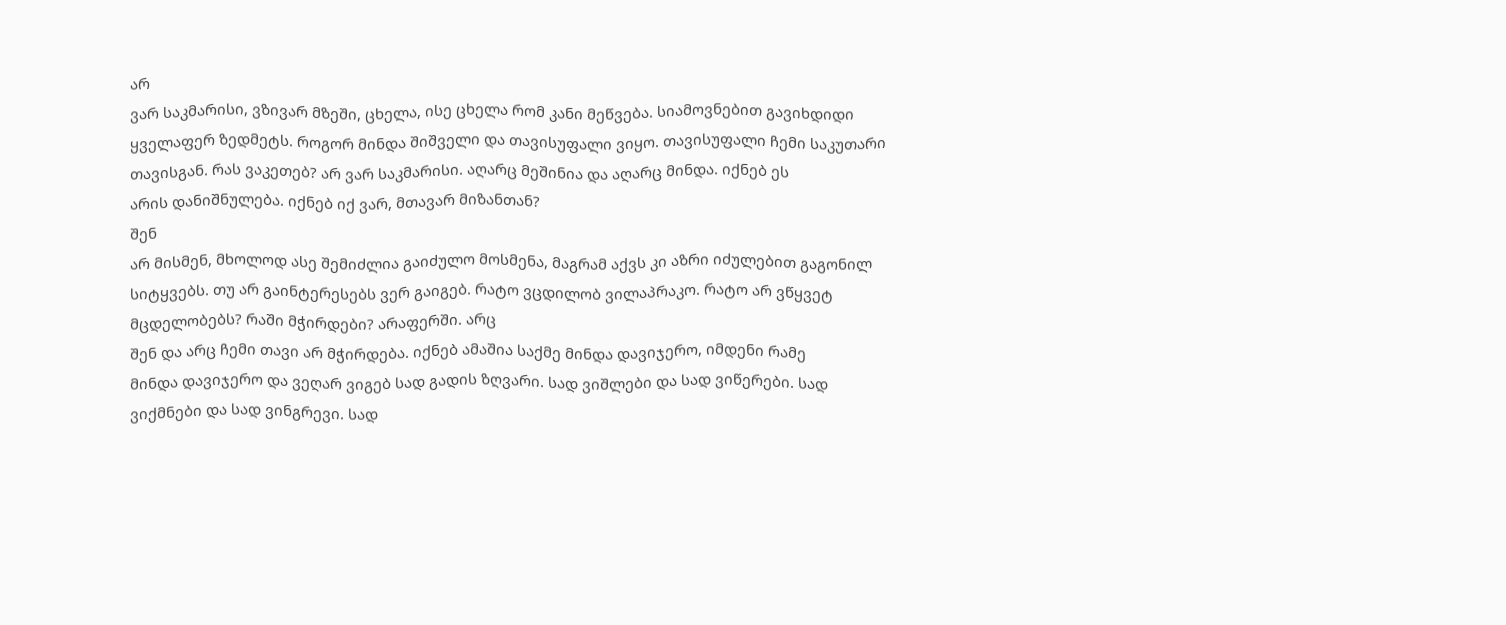არ
ვარ საკმარისი, ვზივარ მზეში, ცხელა, ისე ცხელა რომ კანი მეწვება. სიამოვნებით გავიხდიდი
ყველაფერ ზედმეტს. როგორ მინდა შიშველი და თავისუფალი ვიყო. თავისუფალი ჩემი საკუთარი
თავისგან. რას ვაკეთებ? არ ვარ საკმარისი. აღარც მეშინია და აღარც მინდა. იქნებ ეს
არის დანიშნულება. იქნებ იქ ვარ, მთავარ მიზანთან?
შენ
არ მისმენ, მხოლოდ ასე შემიძლია გაიძულო მოსმენა, მაგრამ აქვს კი აზრი იძულებით გაგონილ
სიტყვებს. თუ არ გაინტერესებს ვერ გაიგებ. რატო ვცდილობ ვილაპრაკო. რატო არ ვწყვეტ
მცდელობებს? რაში მჭირდები? არაფერში. არც
შენ და არც ჩემი თავი არ მჭირდება. იქნებ ამაშია საქმე მინდა დავიჯერო, იმდენი რამე
მინდა დავიჯერო და ვეღარ ვიგებ სად გადის ზღვარი. სად ვიშლები და სად ვიწერები. სად
ვიქმნები და სად ვინგრევი. სად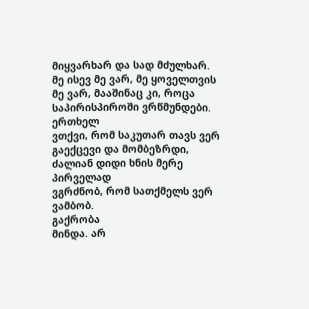მიყვარხარ და სად მძულხარ. მე ისევ მე ვარ, მე ყოველთვის
მე ვარ, მააშინაც კი, როცა საპირისპიროში ვრწმუნდები.
ერთხელ
ვთქვი, რომ საკუთარ თავს ვერ გაექცევი და მომბეზრდი, ძალიან დიდი ხნის მერე პირველად
ვგრძნობ, რომ სათქმელს ვერ ვამბობ.
გაქრობა
მინდა. არ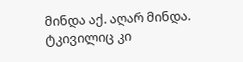მინდა აქ. აღარ მინდა. ტკივილიც კი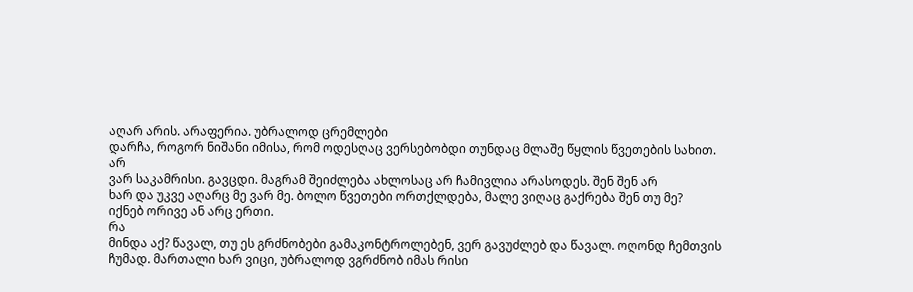აღარ არის. არაფერია. უბრალოდ ცრემლები
დარჩა, როგორ ნიშანი იმისა, რომ ოდესღაც ვერსებობდი თუნდაც მლაშე წყლის წვეთების სახით.
არ
ვარ საკამრისი. გავცდი. მაგრამ შეიძლება ახლოსაც არ ჩამივლია არასოდეს. შენ შენ არ
ხარ და უკვე აღარც მე ვარ მე. ბოლო წვეთები ორთქლდება, მალე ვიღაც გაქრება შენ თუ მე?
იქნებ ორივე ან არც ერთი.
რა
მინდა აქ? წავალ, თუ ეს გრძნობები გამაკონტროლებენ, ვერ გავუძლებ და წავალ. ოღონდ ჩემთვის
ჩუმად. მართალი ხარ ვიცი, უბრალოდ ვგრძნობ იმას რისი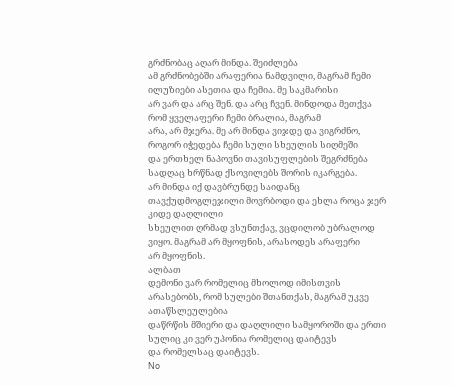გრძნობაც აღარ მინდა. შეიძლება
ამ გრძნობებში არაფერია ნამდვილი, მაგრამ ჩემი ილუზიები ასეთია და ჩემია. მე საკმარისი
არ ვარ და არც შენ. და არც ჩვენ. მინდოდა მეთქვა რომ ყველაფერი ჩემი ბრალია, მაგრამ
არა, არ მჯერა. მე არ მინდა ვიჯდე და ვიგრძნო, როგორ იჭედება ჩემი სული სხეულის სიღმეში
და ერთხელ ნაპოვნი თავისუფლების შეგრძნება სადღაც ხრწნად ქსოვილებს შორის იკარგება.
არ მინდა იქ დავბრუნდე საიდანც თავქუდმოგლეჯილი მოვრბოდი და ეხლა როცა ჯერ კიდე დაღლილი
სხეულით ღრმად ვსუნთქავ, ვცდილობ უბრალოდ ვიყო. მაგრამ არ მყოფნის, არასოდეს არაფერი
არ მყოფნის.
ალბათ
დემონი ვარ რომელიც მხოლოდ იმისთვის არასებობს, რომ სულები შთანთქას, მაგრამ უკვე ათაწსლეულებია
დაწრწის მშიერი და დაღლილი სამყოროში და ერთი სულიც კი ვერ უპონია რომელიც დაიტევს
და რომელსაც დაიტევს.
No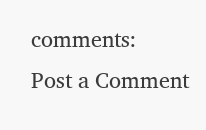comments:
Post a Comment